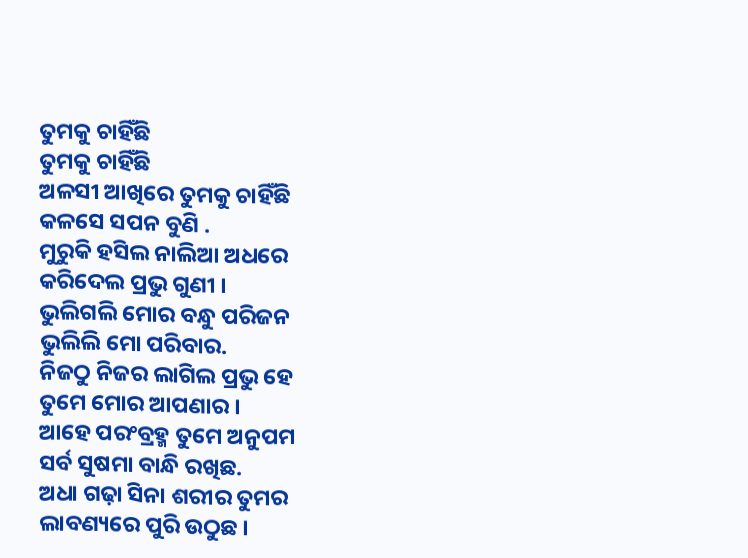ତୁମକୁ ଚାହିଁଛି
ତୁମକୁ ଚାହିଁଛି
ଅଳସୀ ଆଖିରେ ତୁମକୁ ଚାହିଁଛି
କଳସେ ସପନ ବୁଣି .
ମୁରୁକି ହସିଲ ନାଲିଆ ଅଧରେ
କରିଦେଲ ପ୍ରଭୁ ଗୁଣୀ ।
ଭୁଲିଗଲି ମୋର ବନ୍ଧୁ ପରିଜନ
ଭୁଲିଲି ମୋ ପରିବାର.
ନିଜଠୁ ନିଜର ଲାଗିଲ ପ୍ରଭୁ ହେ
ତୁମେ ମୋର ଆପଣାର ।
ଆହେ ପରଂବ୍ରହ୍ମ ତୁମେ ଅନୁପମ
ସର୍ବ ସୁଷମା ବାନ୍ଧି ରଖିଛ.
ଅଧା ଗଢ଼ା ସିନା ଶରୀର ତୁମର
ଲାବଣ୍ୟରେ ପୁରି ଉଠୁଛ ।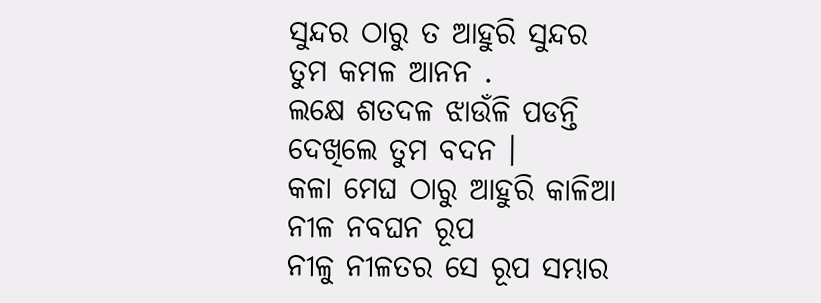ସୁନ୍ଦର ଠାରୁ ତ ଆହୁରି ସୁନ୍ଦର
ତୁମ କମଳ ଆନନ .
ଲକ୍ଷେ ଶତଦଳ ଝାଉଁଳି ପଡନ୍ତି
ଦେଖିଲେ ତୁମ ବଦନ ।
କଳା ମେଘ ଠାରୁ ଆହୁରି କାଳିଆ
ନୀଳ ନବଘନ ରୂପ
ନୀଳୁ ନୀଳତର ସେ ରୂପ ସମ୍ଭାର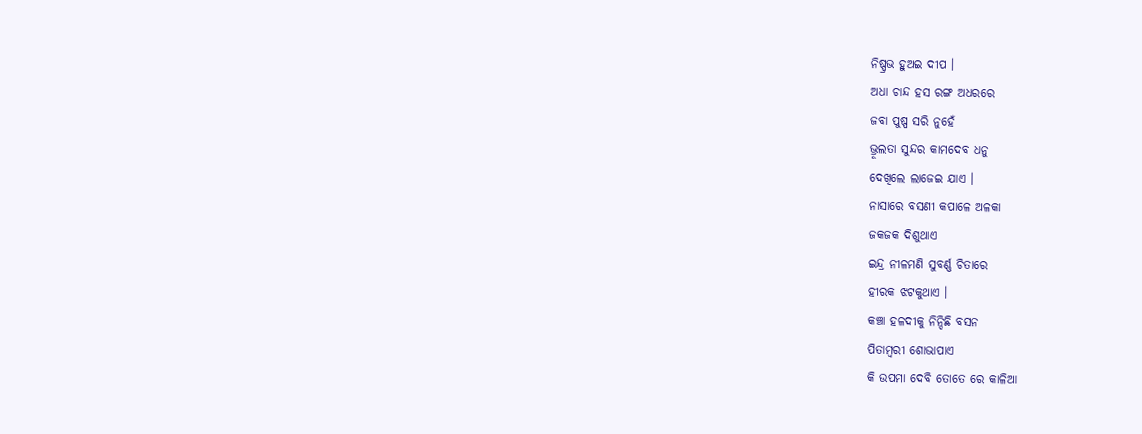ନିଷ୍ପ୍ରଭ ହୁଅଇ ଦୀପ ।
ଅଧା ଚାନ୍ଦ ହସ ରଙ୍ଗ ଅଧରରେ
ଜବା ପୁଷ୍ପ ସରି ନୁହେଁ
ଭ୍ରୂଲତା ସୁନ୍ଦର କାମଦେବ ଧନୁ
ଦେଖିଲେ ଲାଜେଇ ଯାଏ ।
ନାସାରେ ବସଣୀ କପାଳେ ଅଳକା
ଜକଜକ ଦିଶୁଥାଏ
ଇନ୍ଦ୍ର ନୀଳମଣି ସୁବର୍ଣ୍ଣ ଚିତାରେ
ହୀରକ ଝଟକୁଥାଏ ।
କଞ୍ଚା ହଳଦୀକୁ ନିନ୍ଦିଛି ବସନ
ପିତାମ୍ବରୀ ଶୋଭାପାଏ
କି ଉପମା ଦେବି ତୋତେ ରେ କାଳିଆ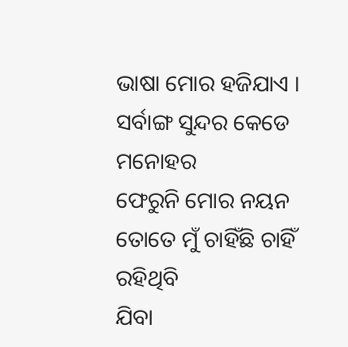ଭାଷା ମୋର ହଜିଯାଏ ।
ସର୍ବାଙ୍ଗ ସୁନ୍ଦର କେଡେ ମନୋହର
ଫେରୁନି ମୋର ନୟନ
ତୋତେ ମୁଁ ଚାହିଁଛି ଚାହିଁ ରହିଥିବି
ଯିବା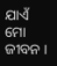ଯାଏଁ ମୋ ଜୀବନ ।